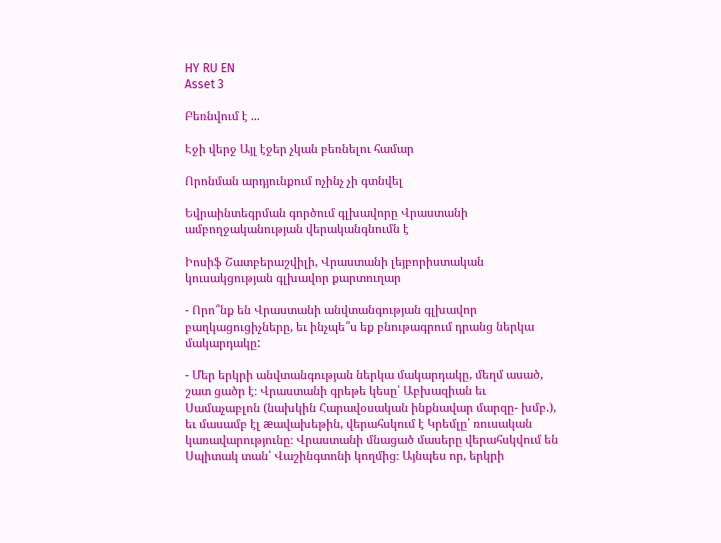HY RU EN
Asset 3

Բեռնվում է ...

Էջի վերջ Այլ էջեր չկան բեռնելու համար

Որոնման արդյունքում ոչինչ չի գտնվել

Եվրաինտեգրման գործում գլխավորը Վրաստանի ամբողջականության վերականգնումն է

Իոսիֆ Շատբերաշվիլի, Վրաստանի լեյբորիստական կուսակցության գլխավոր քարտուղար

- Որո՞նք են Վրաստանի անվտանգության գլխավոր բաղկացուցիչները, եւ ինչպե՞ս եք բնութագրում դրանց ներկա մակարդակը:

- Մեր երկրի անվտանգության ներկա մակարդակը, մեղմ ասած, շատ ցածր է։ Վրաստանի գրեթե կեսը՝ Աբխազիան եւ Սամաչաբլոն (նախկին Հարավօսական ինքնավար մարզը- խմբ.), եւ մասամբ էլ æավախեթին, վերահսկում է Կրեմլը՝ ռուսական կառավարությունը։ Վրաստանի մնացած մասերը վերահսկվում են Սպիտակ տան՝ Վաշինգտոնի կողմից։ Այնպես որ, երկրի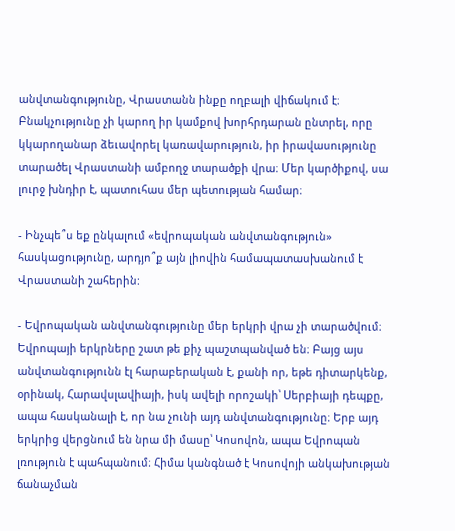անվտանգությունը, Վրաստանն ինքը ողբալի վիճակում է։ Բնակչությունը չի կարող իր կամքով խորհրդարան ընտրել, որը կկարողանար ձեւավորել կառավարություն, իր իրավասությունը տարածել Վրաստանի ամբողջ տարածքի վրա։ Մեր կարծիքով, սա լուրջ խնդիր է, պատուհաս մեր պետության համար։

- Ինչպե՞ս եք ընկալում «եվրոպական անվտանգություն» հասկացությունը, արդյո՞ք այն լիովին համապատասխանում է Վրաստանի շահերին:

- Եվրոպական անվտանգությունը մեր երկրի վրա չի տարածվում։ Եվրոպայի երկրները շատ թե քիչ պաշտպանված են։ Բայց այս անվտանգությունն էլ հարաբերական է, քանի որ, եթե դիտարկենք, օրինակ, Հարավսլավիայի, իսկ ավելի որոշակի՝ Սերբիայի դեպքը, ապա հասկանալի է, որ նա չունի այդ անվտանգությունը։ Երբ այդ երկրից վերցնում են նրա մի մասը՝ Կոսովոն, ապա Եվրոպան լռություն է պահպանում։ Հիմա կանգնած է Կոսովոյի անկախության ճանաչման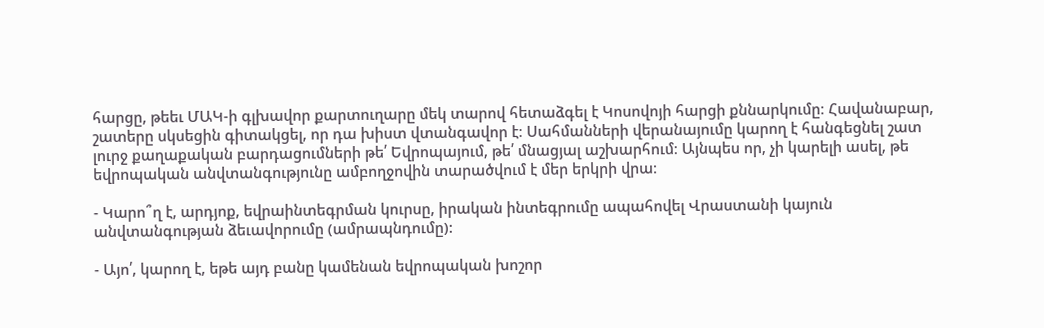հարցը, թեեւ ՄԱԿ-ի գլխավոր քարտուղարը մեկ տարով հետաձգել է Կոսովոյի հարցի քննարկումը։ Հավանաբար, շատերը սկսեցին գիտակցել, որ դա խիստ վտանգավոր է։ Սահմանների վերանայումը կարող է հանգեցնել շատ լուրջ քաղաքական բարդացումների թե՛ Եվրոպայում, թե՛ մնացյալ աշխարհում։ Այնպես որ, չի կարելի ասել, թե եվրոպական անվտանգությունը ամբողջովին տարածվում է մեր երկրի վրա։

- Կարո՞ղ է, արդյոք, եվրաինտեգրման կուրսը, իրական ինտեգրումը ապահովել Վրաստանի կայուն անվտանգության ձեւավորումը (ամրապնդումը):

- Այո՛, կարող է, եթե այդ բանը կամենան եվրոպական խոշոր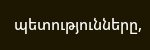պետությունները,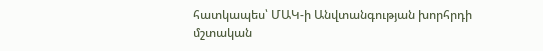հատկապես՝ ՄԱԿ-ի Անվտանգության խորհրդի մշտական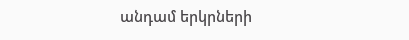անդամ երկրների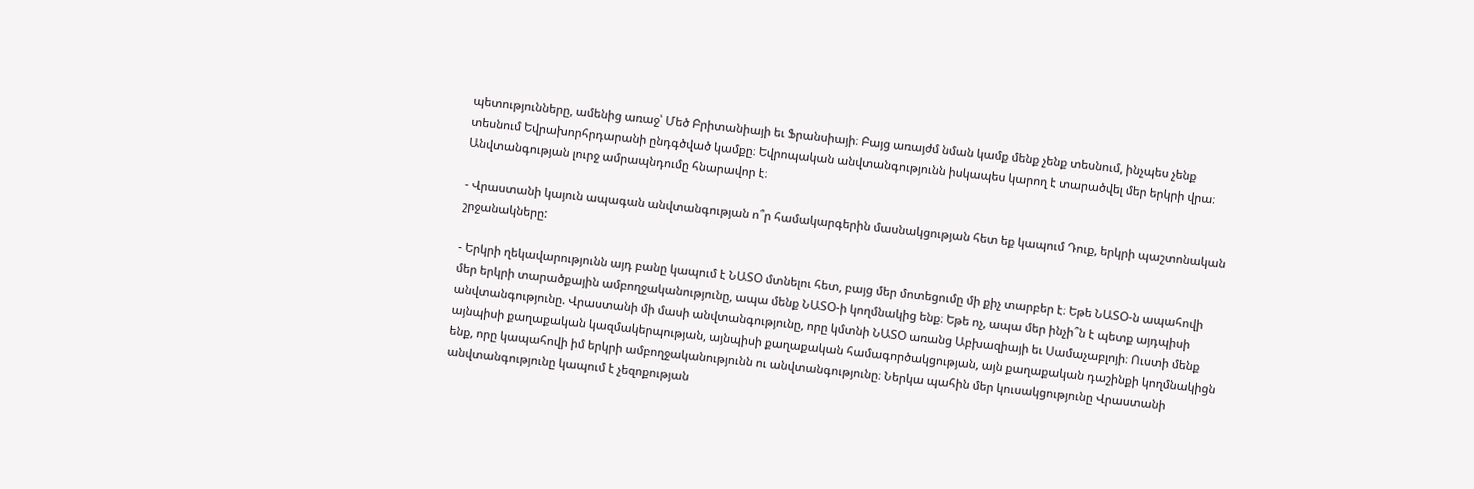պետությունները, ամենից առաջ՝ Մեծ Բրիտանիայի եւ Ֆրանսիայի։ Բայց առայժմ նման կամք մենք չենք տեսնում, ինչպես չենք տեսնում Եվրախորհրդարանի ընդգծված կամքը։ Եվրոպական անվտանգությունն իսկապես կարող է տարածվել մեր երկրի վրա։ Անվտանգության լուրջ ամրապնդումը հնարավոր է։

- Վրաստանի կայուն ապագան անվտանգության ո՞ր համակարգերին մասնակցության հետ եք կապում Դուք, երկրի պաշտոնական շրջանակները:

- Երկրի ղեկավարությունն այդ բանը կապում է ՆԱՏՕ մտնելու հետ, բայց մեր մոտեցումը մի քիչ տարբեր է։ Եթե ՆԱՏՕ-ն ապահովի մեր երկրի տարածքային ամբողջականությունը, ապա մենք ՆԱՏՕ-ի կողմնակից ենք։ Եթե ոչ, ապա մեր ինչի՞ն է պետք այդպիսի անվտանգությունը. Վրաստանի մի մասի անվտանգությունը, որը կմտնի ՆԱՏՕ առանց Աբխազիայի եւ Սամաչաբլոյի։ Ուստի մենք այնպիսի քաղաքական կազմակերպության, այնպիսի քաղաքական համագործակցության, այն քաղաքական դաշինքի կողմնակիցն ենք, որը կապահովի իմ երկրի ամբողջականությունն ու անվտանգությունը։ Ներկա պահին մեր կուսակցությունը Վրաստանի անվտանգությունը կապում է չեզոքության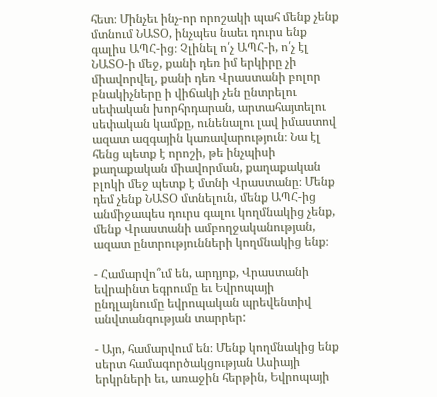հետ։ Մինչեւ ինչ-որ որոշակի պահ մենք չենք մտնում ՆԱՏՕ, ինչպես նաեւ դուրս ենք գալիս ԱՊՀ-ից։ Չլինել ո՛չ ԱՊՀ-ի, ո՛չ էլ ՆԱՏՕ-ի մեջ, քանի դեռ իմ երկիրը չի միավորվել, քանի դեռ Վրաստանի բոլոր բնակիչները ի վիճակի չեն ընտրելու սեփական խորհրդարան, արտահայտելու սեփական կամքը, ունենալու լավ իմաստով ազատ ազգային կառավարություն։ Նա էլ հենց պետք է որոշի, թե ինչպիսի քաղաքական միավորման, քաղաքական բլոկի մեջ պետք է մտնի Վրաստանը։ Մենք դեմ չենք ՆԱՏՕ մտնելուն, մենք ԱՊՀ-ից անմիջապես դուրս գալու կողմնակից չենք, մենք Վրաստանի ամբողջականության, ազատ ընտրությունների կողմնակից ենք։

- Համարվո՞ւմ են, արդյոք, Վրաստանի եվրաինտ եգրումը եւ Եվրոպայի ընդլայնումը եվրոպական պրեվենտիվ անվտանգության տարրեր:

- Այո, համարվում են։ Մենք կողմնակից ենք սերտ համագործակցության Ասիայի երկրների եւ, առաջին հերթին, Եվրոպայի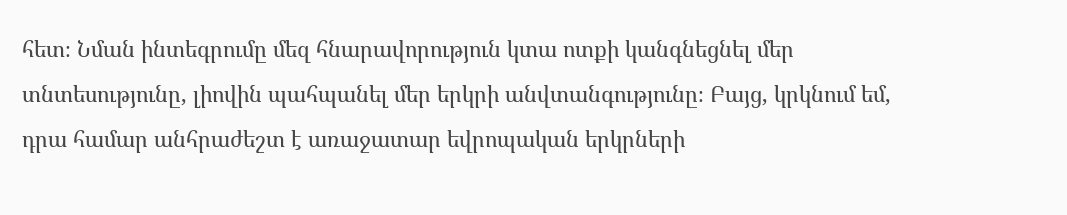հետ։ Նման ինտեգրումը մեզ հնարավորություն կտա ոտքի կանգնեցնել մեր տնտեսությունը, լիովին պահպանել մեր երկրի անվտանգությունը։ Բայց, կրկնում եմ, դրա համար անհրաժեշտ է առաջատար եվրոպական երկրների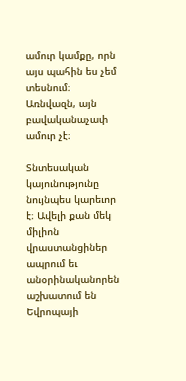ամուր կամքը, որն այս պահին ես չեմ տեսնում։ Առնվազն, այն բավականաչափ ամուր չէ։

Տնտեսական կայունությունը նույնպես կարեւոր է։ Ավելի քան մեկ միլիոն վրաստանցիներ ապրում եւ անօրինականորեն աշխատում են Եվրոպայի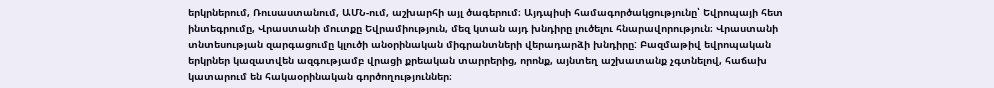երկրներում, Ռուսաստանում, ԱՄՆ-ում, աշխարհի այլ ծագերում։ Այդպիսի համագործակցությունը՝ Եվրոպայի հետ ինտեգրումը, Վրաստանի մուտքը Եվրամիություն, մեզ կտան այդ խնդիրը լուծելու հնարավորություն։ Վրաստանի տնտեսության զարգացումը կլուծի անօրինական միգրանտների վերադարձի խնդիրը: Բազմաթիվ եվրոպական երկրներ կազատվեն ազգությամբ վրացի քրեական տարրերից, որոնք, այնտեղ աշխատանք չգտնելով, հաճախ կատարում են հակաօրինական գործողություններ։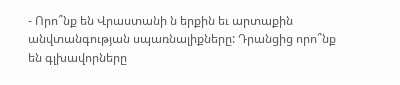- Որո՞նք են Վրաստանի ն երքին եւ արտաքին անվտանգության սպառնալիքները: Դրանցից որո՞նք են գլխավորները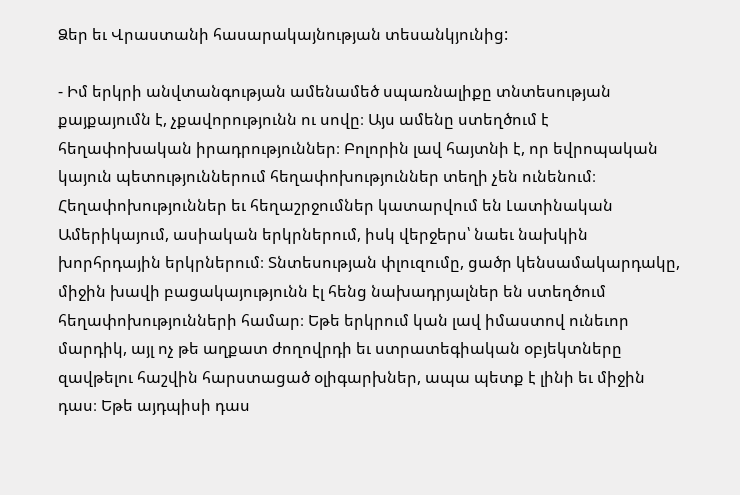Ձեր եւ Վրաստանի հասարակայնության տեսանկյունից:

- Իմ երկրի անվտանգության ամենամեծ սպառնալիքը տնտեսության քայքայումն է, չքավորությունն ու սովը։ Այս ամենը ստեղծում է հեղափոխական իրադրություններ։ Բոլորին լավ հայտնի է, որ եվրոպական կայուն պետություններում հեղափոխություններ տեղի չեն ունենում։ Հեղափոխություններ եւ հեղաշրջումներ կատարվում են Լատինական Ամերիկայում, ասիական երկրներում, իսկ վերջերս՝ նաեւ նախկին խորհրդային երկրներում։ Տնտեսության փլուզումը, ցածր կենսամակարդակը, միջին խավի բացակայությունն էլ հենց նախադրյալներ են ստեղծում հեղափոխությունների համար։ Եթե երկրում կան լավ իմաստով ունեւոր մարդիկ, այլ ոչ թե աղքատ ժողովրդի եւ ստրատեգիական օբյեկտները զավթելու հաշվին հարստացած օլիգարխներ, ապա պետք է լինի եւ միջին դաս։ Եթե այդպիսի դաս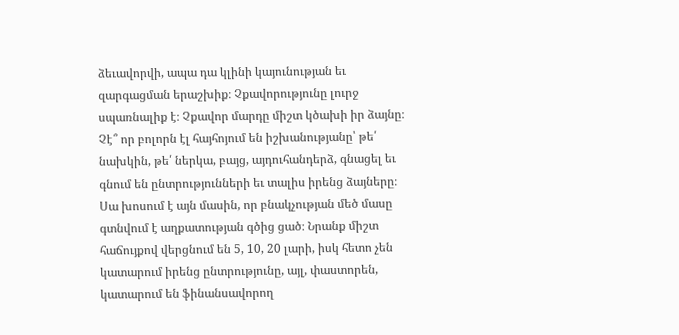ձեւավորվի, ապա դա կլինի կայունության եւ զարգացման երաշխիք։ Չքավորությունը լուրջ սպառնալիք է։ Չքավոր մարդը միշտ կծախի իր ձայնը։ Չէ՞ որ բոլորն էլ հայհոյում են իշխանությանը՝ թե՛ նախկին, թե՛ ներկա, բայց, այդուհանդերձ, գնացել եւ գնում են ընտրությունների եւ տալիս իրենց ձայները։ Սա խոսում է այն մասին, որ բնակչության մեծ մասը գտնվում է աղքատության գծից ցած։ Նրանք միշտ հաճույքով վերցնում են 5, 10, 20 լարի, իսկ հետո չեն կատարում իրենց ընտրությունը, այլ, փաստորեն, կատարում են ֆինանսավորող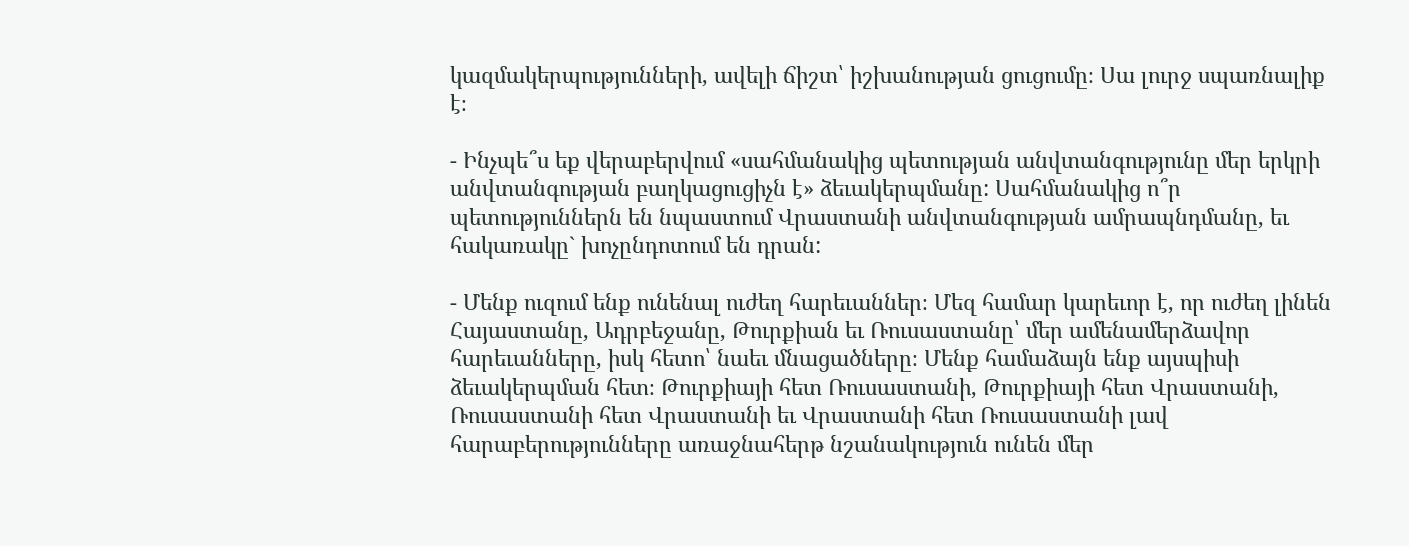կազմակերպությունների, ավելի ճիշտ՝ իշխանության ցուցումը։ Սա լուրջ սպառնալիք է։

- Ինչպե՞ս եք վերաբերվում «սահմանակից պետության անվտանգությունը մեր երկրի անվտանգության բաղկացուցիչն է» ձեւակերպմանը: Սահմանակից ո՞ր պետություններն են նպաստում Վրաստանի անվտանգության ամրապնդմանը, եւ հակառակը` խոչընդոտում են դրան:

- Մենք ուզում ենք ունենալ ուժեղ հարեւաններ։ Մեզ համար կարեւոր է, որ ուժեղ լինեն Հայաստանը, Ադրբեջանը, Թուրքիան եւ Ռուսաստանը՝ մեր ամենամերձավոր հարեւանները, իսկ հետո՝ նաեւ մնացածները։ Մենք համաձայն ենք այսպիսի ձեւակերպման հետ։ Թուրքիայի հետ Ռուսաստանի, Թուրքիայի հետ Վրաստանի, Ռուսաստանի հետ Վրաստանի եւ Վրաստանի հետ Ռուսաստանի լավ հարաբերությունները առաջնահերթ նշանակություն ունեն մեր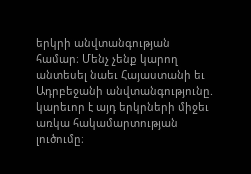երկրի անվտանգության համար։ Մենչ չենք կարող անտեսել նաեւ Հայաստանի եւ Ադրբեջանի անվտանգությունը. կարեւոր է այդ երկրների միջեւ առկա հակամարտության լուծումը։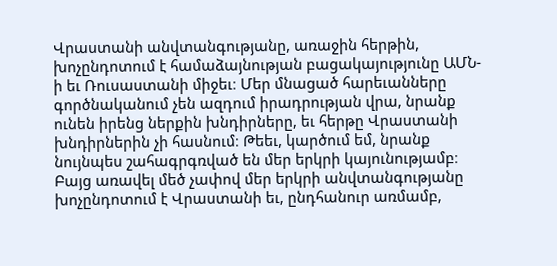Վրաստանի անվտանգությանը, առաջին հերթին, խոչընդոտում է համաձայնության բացակայությունը ԱՄՆ-ի եւ Ռուսաստանի միջեւ։ Մեր մնացած հարեւանները գործնականում չեն ազդում իրադրության վրա, նրանք ունեն իրենց ներքին խնդիրները, եւ հերթը Վրաստանի խնդիրներին չի հասնում։ Թեեւ, կարծում եմ, նրանք նույնպես շահագրգռված են մեր երկրի կայունությամբ։ Բայց առավել մեծ չափով մեր երկրի անվտանգությանը խոչընդոտում է Վրաստանի եւ, ընդհանուր առմամբ,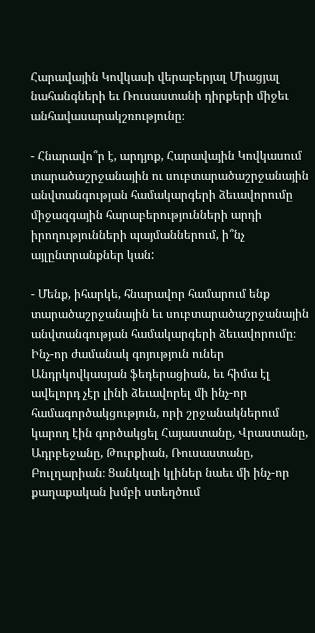Հարավային Կովկասի վերաբերյալ Միացյալ նահանգների եւ Ռուսաստանի դիրքերի միջեւ անհավասարակշռությունը։

- Հնարավո՞ր է, արդյոք, Հարավային Կովկասում տարածաշրջանային ու սուբտարածաշրջանային անվտանգության համակարգերի ձեւավորումը միջազգային հարաբերությունների արդի իրողությունների պայմաններում, ի՞նչ այլընտրանքներ կան:

- Մենք, իհարկե, հնարավոր համարում ենք տարածաշրջանային եւ սուբտարածաշրջանային անվտանգության համակարգերի ձեւավորումը։ Ինչ-որ ժամանակ գոյություն ուներ Անդրկովկասյան ֆեդերացիան, եւ հիմա էլ ավելորդ չէր լինի ձեւավորել մի ինչ-որ համագործակցություն, որի շրջանակներում կարող էին գործակցել Հայաստանը, Վրաստանը, Ադրբեջանը, Թուրքիան, Ռուսաստանը, Բուլղարիան։ Ցանկալի կլիներ նաեւ մի ինչ-որ քաղաքական խմբի ստեղծում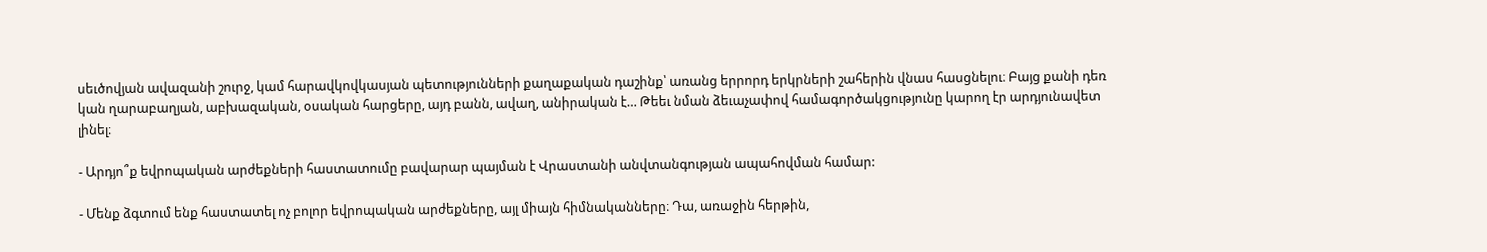սեւծովյան ավազանի շուրջ, կամ հարավկովկասյան պետությունների քաղաքական դաշինք՝ առանց երրորդ երկրների շահերին վնաս հասցնելու։ Բայց քանի դեռ կան ղարաբաղյան, աբխազական, օսական հարցերը, այդ բանն, ավաղ, անիրական է… Թեեւ նման ձեւաչափով համագործակցությունը կարող էր արդյունավետ լինել։

- Արդյո՞ք եվրոպական արժեքների հաստատումը բավարար պայման է Վրաստանի անվտանգության ապահովման համար:

- Մենք ձգտում ենք հաստատել ոչ բոլոր եվրոպական արժեքները, այլ միայն հիմնականները։ Դա, առաջին հերթին,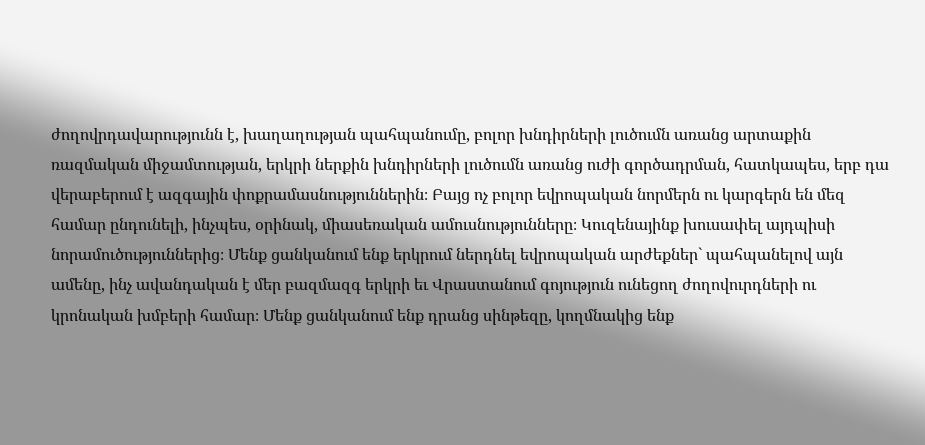ժողովրդավարությունն է, խաղաղության պահպանումը, բոլոր խնդիրների լուծումն առանց արտաքին ռազմական միջամտության, երկրի ներքին խնդիրների լուծումն առանց ուժի գործադրման, հատկապես, երբ դա վերաբերում է ազգային փոքրամասնություններին։ Բայց ոչ բոլոր եվրոպական նորմերն ու կարգերն են մեզ համար ընդունելի, ինչպես, օրինակ, միասեռական ամուսնությունները։ Կուզենայինք խուսափել այդպիսի նորամուծություններից։ Մենք ցանկանում ենք երկրում ներդնել եվրոպական արժեքներ` պահպանելով այն ամենը, ինչ ավանդական է մեր բազմազգ երկրի եւ Վրաստանում գոյություն ունեցող ժողովուրդների ու կրոնական խմբերի համար։ Մենք ցանկանում ենք դրանց սինթեզը, կողմնակից ենք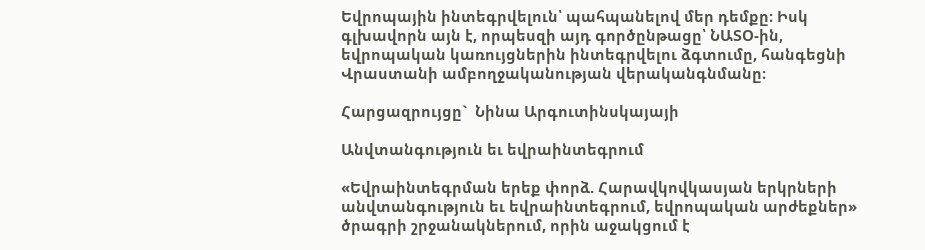Եվրոպային ինտեգրվելուն՝ պահպանելով մեր դեմքը։ Իսկ գլխավորն այն է, որպեսզի այդ գործընթացը՝ ՆԱՏՕ-ին, եվրոպական կառույցներին ինտեգրվելու ձգտումը, հանգեցնի Վրաստանի ամբողջականության վերականգնմանը։

Հարցազրույցը`  Նինա Արգուտինսկայայի

Անվտանգություն եւ եվրաինտեգրում

«Եվրաինտեգրման երեք փորձ. Հարավկովկասյան երկրների անվտանգություն եւ եվրաինտեգրում, եվրոպական արժեքներ» ծրագրի շրջանակներում, որին աջակցում է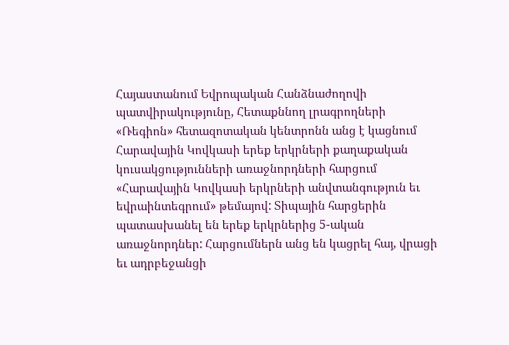Հայաստանում Եվրոպական Հանձնաժողովի պատվիրակությունը, Հետաքննող լրագրողների «Ռեգիոն» հետազոտական կենտրոնն անց է կացնում Հարավային Կովկասի երեք երկրների քաղաքական կուսակցությունների առաջնորդների հարցում «Հարավային Կովկասի երկրների անվտանգություն եւ եվրաինտեգրում» թեմայով: Տիպային հարցերին պատասխանել են երեք երկրներից 5-ական առաջնորդներ: Հարցումներն անց են կացրել հայ, վրացի եւ ադրբեջանցի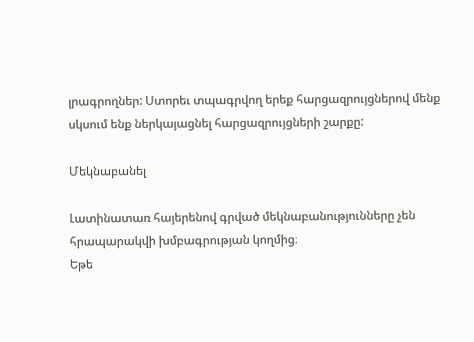լրագրողներ: Ստորեւ տպագրվող երեք հարցազրույցներով մենք սկսում ենք ներկայացնել հարցազրույցների շարքը:

Մեկնաբանել

Լատինատառ հայերենով գրված մեկնաբանությունները չեն հրապարակվի խմբագրության կողմից։
Եթե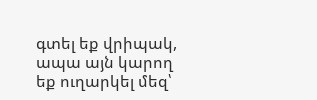գտել եք վրիպակ, ապա այն կարող եք ուղարկել մեզ՝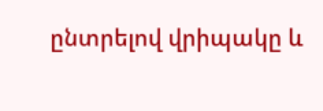ընտրելով վրիպակը և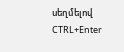սեղմելով CTRL+Enter